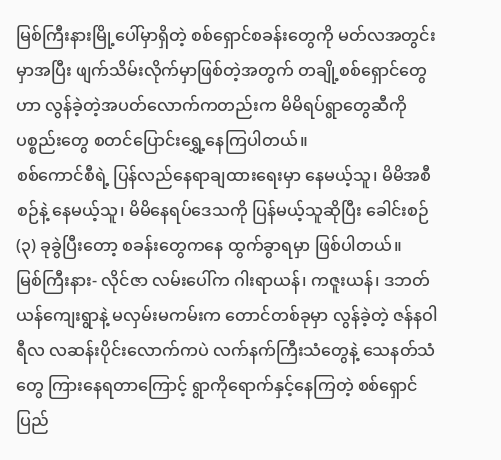မြစ်ကြီးနားမြို့ပေါ်မှာရှိတဲ့ စစ်ရှောင်စခန်းတွေကို မတ်လအတွင်းမှာအပြီး ဖျက်သိမ်းလိုက်မှာဖြစ်တဲ့အတွက် တချို့စစ်ရှောင်တွေဟာ လွန်ခဲ့တဲ့အပတ်လောက်ကတည်းက မိမိရပ်ရွာတွေဆီကို ပစ္စည်းတွေ စတင်ပြောင်းရွှေ့နေကြပါတယ်။
စစ်ကောင်စီရဲ့ ပြန်လည်နေရာချထားရေးမှာ နေမယ့်သူ၊ မိမိအစီစဉ်နဲ့ နေမယ့်သူ၊ မိမိနေရပ်ဒေသကို ပြန်မယ့်သူဆိုပြီး ခေါင်းစဉ် (၃) ခုခွဲပြီးတော့ စခန်းတွေကနေ ထွက်ခွာရမှာ ဖြစ်ပါတယ်။
မြစ်ကြီးနား- လိုင်ဇာ လမ်းပေါ်က ဂါးရာယန်၊ ကဇူးယန်၊ ဒဘတ်ယန်ကျေးရွာနဲ့ မလှမ်းမကမ်းက တောင်တစ်ခုမှာ လွန်ခဲ့တဲ့ ဇန်နဝါရီလ လဆန်းပိုင်းလောက်ကပဲ လက်နက်ကြီးသံတွေနဲ့ သေနတ်သံတွေ ကြားနေရတာကြောင့် ရွာကိုရောက်နှင့်နေကြတဲ့ စစ်ရှောင်ပြည်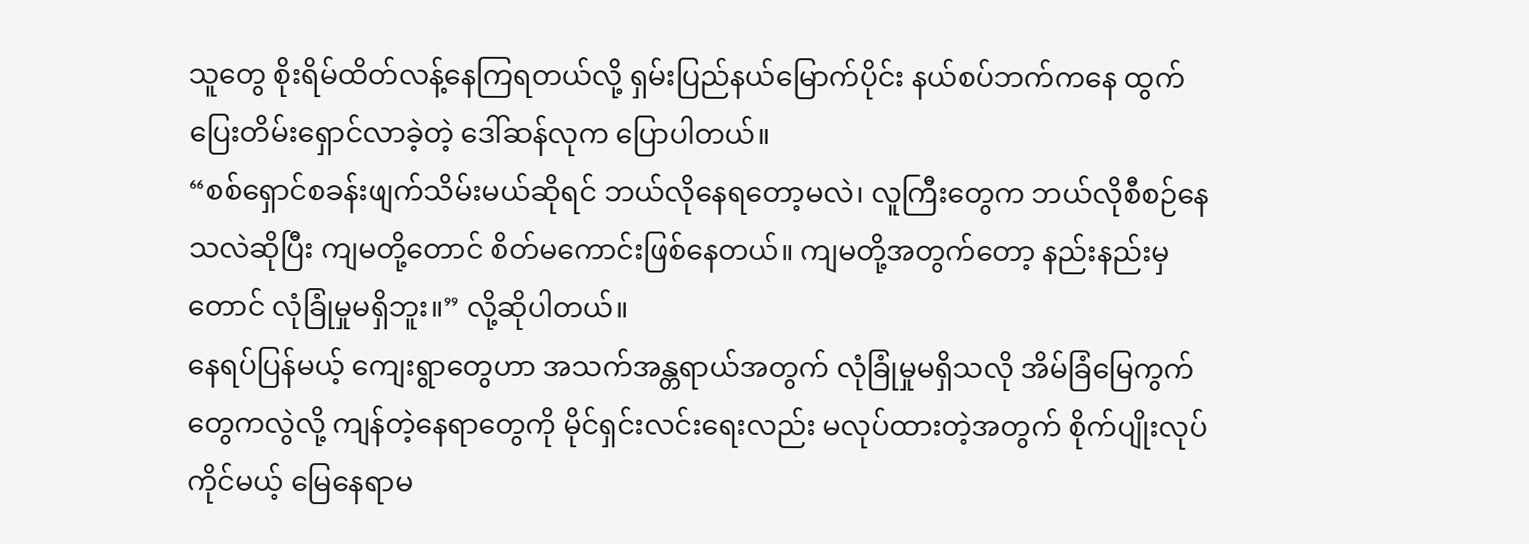သူတွေ စိုးရိမ်ထိတ်လန့်နေကြရတယ်လို့ ရှမ်းပြည်နယ်မြောက်ပိုင်း နယ်စပ်ဘက်ကနေ ထွက်ပြေးတိမ်းရှောင်လာခဲ့တဲ့ ဒေါ်ဆန်လုက ပြောပါတယ်။
“စစ်ရှောင်စခန်းဖျက်သိမ်းမယ်ဆိုရင် ဘယ်လိုနေရတော့မလဲ၊ လူကြီးတွေက ဘယ်လိုစီစဉ်နေသလဲဆိုပြီး ကျမတို့တောင် စိတ်မကောင်းဖြစ်နေတယ်။ ကျမတို့အတွက်တော့ နည်းနည်းမှတောင် လုံခြုံမှုမရှိဘူး။” လို့ဆိုပါတယ်။
နေရပ်ပြန်မယ့် ကျေးရွာတွေဟာ အသက်အန္တရာယ်အတွက် လုံခြုံမှုမရှိသလို အိမ်ခြံမြေကွက်တွေကလွဲလို့ ကျန်တဲ့နေရာတွေကို မိုင်ရှင်းလင်းရေးလည်း မလုပ်ထားတဲ့အတွက် စိုက်ပျိုးလုပ်ကိုင်မယ့် မြေနေရာမ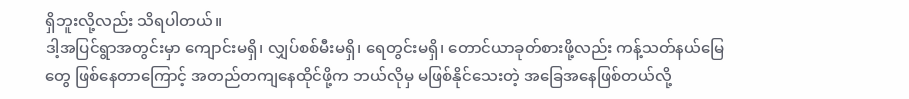ရှိဘူးလို့လည်း သိရပါတယ်။
ဒါ့အပြင်ရွာအတွင်းမှာ ကျောင်းမရှိ၊ လျှပ်စစ်မီးမရှိ၊ ရေတွင်းမရှိ၊ တောင်ယာခုတ်စားဖို့လည်း ကန့်သတ်နယ်မြေတွေ ဖြစ်နေတာကြောင့် အတည်တကျနေထိုင်ဖို့က ဘယ်လိုမှ မဖြစ်နိုင်သေးတဲ့ အခြေအနေဖြစ်တယ်လို့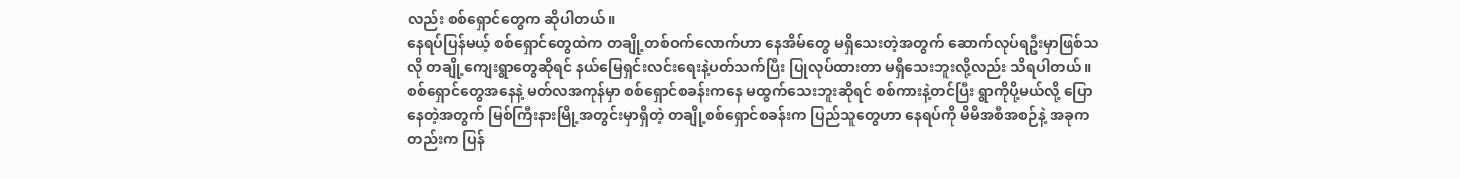လည်း စစ်ရှောင်တွေက ဆိုပါတယ်။
နေရပ်ပြန်မယ့် စစ်ရှောင်တွေထဲက တချို့တစ်ဝက်လောက်ဟာ နေအိမ်တွေ မရှိသေးတဲ့အတွက် ဆောက်လုပ်ရဦးမှာဖြစ်သလို တချို့ကျေးရွာတွေဆိုရင် နယ်မြေရှင်းလင်းရေးနဲ့ပတ်သက်ပြီး ပြုလုပ်ထားတာ မရှိသေးဘူးလို့လည်း သိရပါတယ်။
စစ်ရှောင်တွေအနေနဲ့ မတ်လအကုန်မှာ စစ်ရှောင်စခန်းကနေ မထွက်သေးဘူးဆိုရင် စစ်ကားနဲ့တင်ပြီး ရွာကိုပို့မယ်လို့ ပြောနေတဲ့အတွက် မြစ်ကြီးနားမြို့အတွင်းမှာရှိတဲ့ တချို့စစ်ရှောင်စခန်းက ပြည်သူတွေဟာ နေရပ်ကို မိမိအစီအစဉ်နဲ့ အခုကတည်းက ပြန်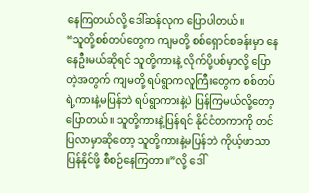နေကြတယ်လို့ ဒေါ်ဆန်လုက ပြောပါတယ်။
“သူတို့စစ်တပ်တွေက ကျမတို့ စစ်ရှောင်စခန်းမှာ နေနေဦးမယ်ဆိုရင် သူတို့ကားနဲ့ လိုက်ပို့ပစ်မှာလို့ ပြောတဲ့အတွက် ကျမတို့ ရပ်ရွာကလူကြီးတွေက စစ်တပ်ရဲ့ကားနဲ့မပြန်ဘဲ ရပ်ရွာကားနဲ့ပဲ ပြန်ကြမယ်လို့တော့ ပြောတယ်။ သူတို့ကားနဲ့ပြန်ရင် နိုင်ငံတကာကို တင်ပြလာမှာဆိုတော့ သူတို့ကားနဲ့မပြန်ဘဲ ကိုယ့်ဖာသာ ပြန်နိုင်ဖို့ စီစဉ်နေကြတာ။”လို့ ဒေါ်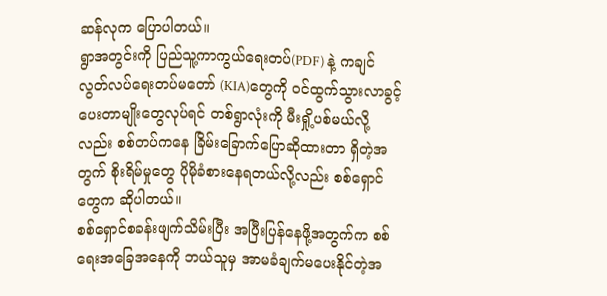ဆန်လုက ပြောပါတယ်။
ရွာအတွင်းကို ပြည်သူ့ကာကွယ်ရေးတပ်(PDF) နဲ့ ကချင်လွတ်လပ်ရေးတပ်မတော် (KIA)တွေကို ဝင်ထွက်သွားလာခွင့် ပေးတာမျိုးတွေလုပ်ရင် တစ်ရွာလုံးကို မီးရှို့ပစ်မယ်လို့လည်း စစ်တပ်ကနေ ခြိမ်းခြောက်ပြောဆိုထားတာ ရှိတဲ့အတွက် စိုးရိမ်မှုတွေ ပိုမိုခံစားနေရတယ်လို့လည်း စစ်ရှောင်တွေက ဆိုပါတယ်။
စစ်ရှောင်စခန်းဖျက်သိမ်းပြီး အပြီးပြန်နေဖို့အတွက်က စစ်ရေးအခြေအနေကို ဘယ်သူမှ အာမခံချက်မပေးနိုင်တဲ့အ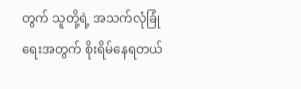တွက် သူတို့ရဲ့ အသက်လုံခြုံရေးအတွက် စိုးရိမ်နေရတယ်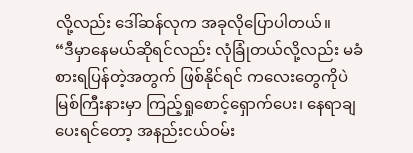လို့လည်း ဒေါ်ဆန်လုက အခုလိုပြောပါတယ်။
“ဒီမှာနေမယ်ဆိုရင်လည်း လုံခြုံတယ်လို့လည်း မခံစားရပြန်တဲ့အတွက် ဖြစ်နိုင်ရင် ကလေးတွေကိုပဲ မြစ်ကြီးနားမှာ ကြည့်ရှုစောင့်ရှောက်ပေး၊ နေရာချပေးရင်တော့ အနည်းငယ်ဝမ်း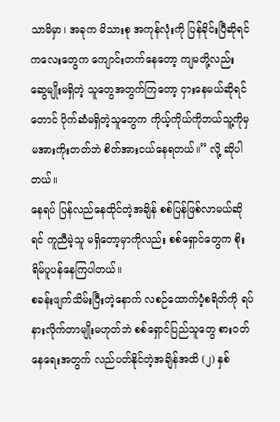သာမိမှာ၊ အခုက မိသားစု အကုန်လုံးကို ပြန်ခိုင်းပြီဆိုရင် ကလေးတွေက ကျောင်းတက်နေတော့ ကျမတို့လည်း ဆွေမျိုးမရှိတဲ့ သူတွေအတွက်ကြတော့ ငှားနေမယ်ဆိုရင်တောင် ပိုက်ဆံမရှိတဲ့သူတွေက ကိုယ့်ကိုယ်ကိုဘယ်သူ့ကိုမှ မအားကိုးတတ်ဘဲ စိတ်အားငယ်နေရတယ်။” လို့ ဆိုပါတယ်။
နေရပ် ပြန်လည်နေထိုင်တဲ့အချိန် စစ်ပြန်ဖြစ်လာမယ်ဆိုရင် ကူညီမဲ့သူ မရှိတော့မှာကိုလည်း စစ်ရှောင်တွေက စိုးရိမ်ပူပန်နေကြပါတယ်။
စခန်းဖျက်သိမ်းပြီးတဲ့နောက် လစဉ်ထောက်ပံ့စရိတ်ကို ရပ်နားလိုက်တာမျိုးမဟုတ်ဘဲ စစ်ရှောင်ပြည်သူတွေ စားဝတ်နေရေးအတွက် လည်ပတ်နိုင်တဲ့အချိန်အထိ (၂) နှစ်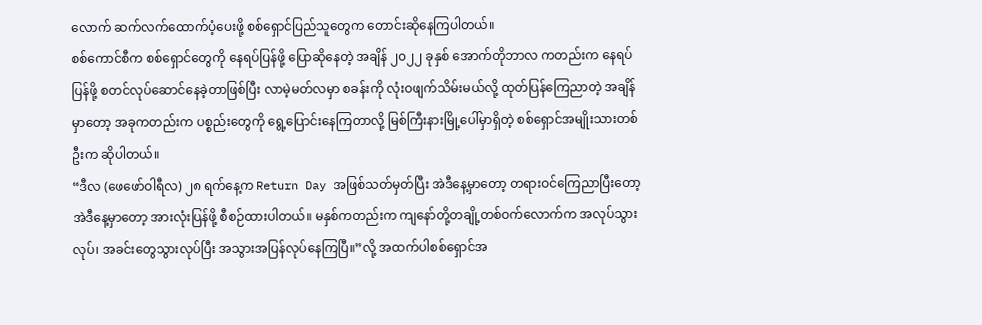လောက် ဆက်လက်ထောက်ပံ့ပေးဖို့ စစ်ရှောင်ပြည်သူတွေက တောင်းဆိုနေကြပါတယ်။
စစ်ကောင်စီက စစ်ရှောင်တွေကို နေရပ်ပြန်ဖို့ ပြောဆိုနေတဲ့ အချိန် ၂၀၂၂ ခုနှစ် အောက်တိုဘာလ ကတည်းက နေရပ်ပြန်ဖို့ စတင်လုပ်ဆောင်နေခဲ့တာဖြစ်ပြီး လာမဲ့မတ်လမှာ စခန်းကို လုံးဝဖျက်သိမ်းမယ်လို့ ထုတ်ပြန်ကြေညာတဲ့ အချိန်မှာတော့ အခုကတည်းက ပစ္စည်းတွေကို ရွေ့ပြောင်းနေကြတာလို့ မြစ်ကြီးနားမြို့ပေါ်မှာရှိတဲ့ စစ်ရှောင်အမျိုးသားတစ်ဦးက ဆိုပါတယ်။
“ဒီလ (ဖေဖော်ဝါရီလ) ၂၈ ရက်နေ့က Return Day အဖြစ်သတ်မှတ်ပြီး အဲဒီနေ့မှာတော့ တရားဝင်ကြေညာပြီးတော့ အဲဒီနေ့မှာတော့ အားလုံးပြန်ဖို့ စီစဉ်ထားပါတယ်။ မနှစ်ကတည်းက ကျနော်တို့တချို့တစ်ဝက်လောက်က အလုပ်သွားလုပ်၊ အခင်းတွေသွားလုပ်ပြီး အသွားအပြန်လုပ်နေကြပြီ။”လို့ အထက်ပါစစ်ရှောင်အ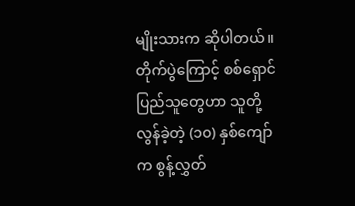မျိုးသားက ဆိုပါတယ်။
တိုက်ပွဲကြောင့် စစ်ရှောင်ပြည်သူတွေဟာ သူတို့လွန်ခဲ့တဲ့ (၁၀) နှစ်ကျော်က စွန့်လွှတ်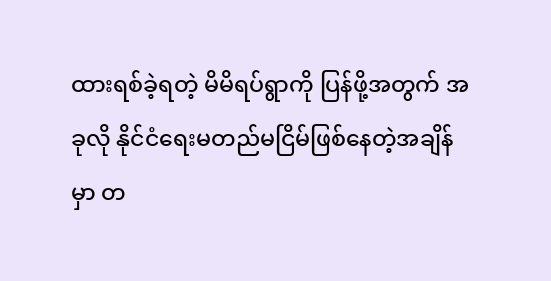ထားရစ်ခဲ့ရတဲ့ မိမိရပ်ရွာကို ပြန်ဖို့အတွက် အခုလို နိုင်ငံရေးမတည်မငြိမ်ဖြစ်နေတဲ့အချိန်မှာ တ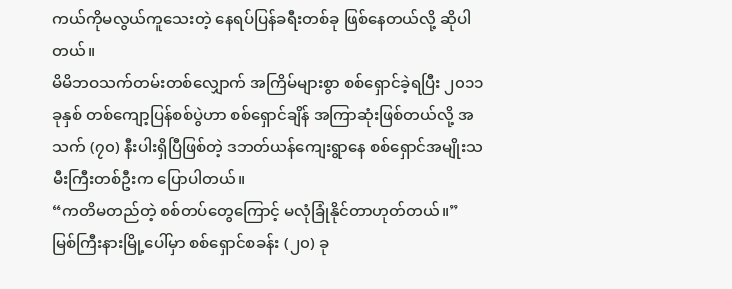ကယ်ကိုမလွယ်ကူသေးတဲ့ နေရပ်ပြန်ခရီးတစ်ခု ဖြစ်နေတယ်လို့ ဆိုပါတယ်။
မိမိဘဝသက်တမ်းတစ်လျှောက် အကြိမ်များစွာ စစ်ရှောင်ခဲ့ရပြီး ၂၀၁၁ ခုနှစ် တစ်ကျော့ပြန်စစ်ပွဲဟာ စစ်ရှောင်ချိန် အကြာဆုံးဖြစ်တယ်လို့ အသက် (၇၀) နီးပါးရှိပြီဖြစ်တဲ့ ဒဘတ်ယန်ကျေးရွာနေ စစ်ရှောင်အမျိုးသမီးကြီးတစ်ဦးက ပြောပါတယ်။
“ကတိမတည်တဲ့ စစ်တပ်တွေကြောင့် မလုံခြုံနိုင်တာဟုတ်တယ်။”
မြစ်ကြီးနားမြို့ပေါ်မှာ စစ်ရှောင်စခန်း (၂၀) ခု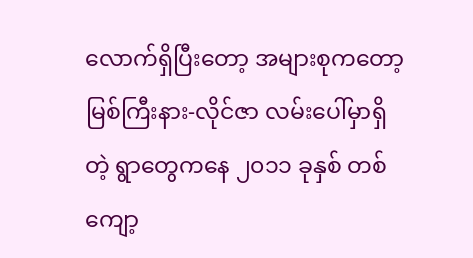လောက်ရှိပြီးတော့ အများစုကတော့ မြစ်ကြီးနား-လိုင်ဇာ လမ်းပေါ်မှာရှိတဲ့ ရွာတွေကနေ ၂၀၁၁ ခုနှစ် တစ်ကျော့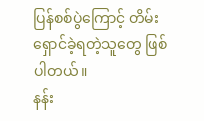ပြန်စစ်ပွဲကြောင့် တိမ်းရှောင်ခဲ့ရတဲ့သူတွေ ဖြစ်ပါတယ်။
နန်း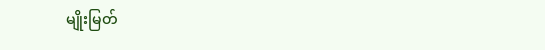မျိုးမြတ်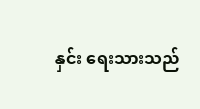နှင်း ရေးသားသည်